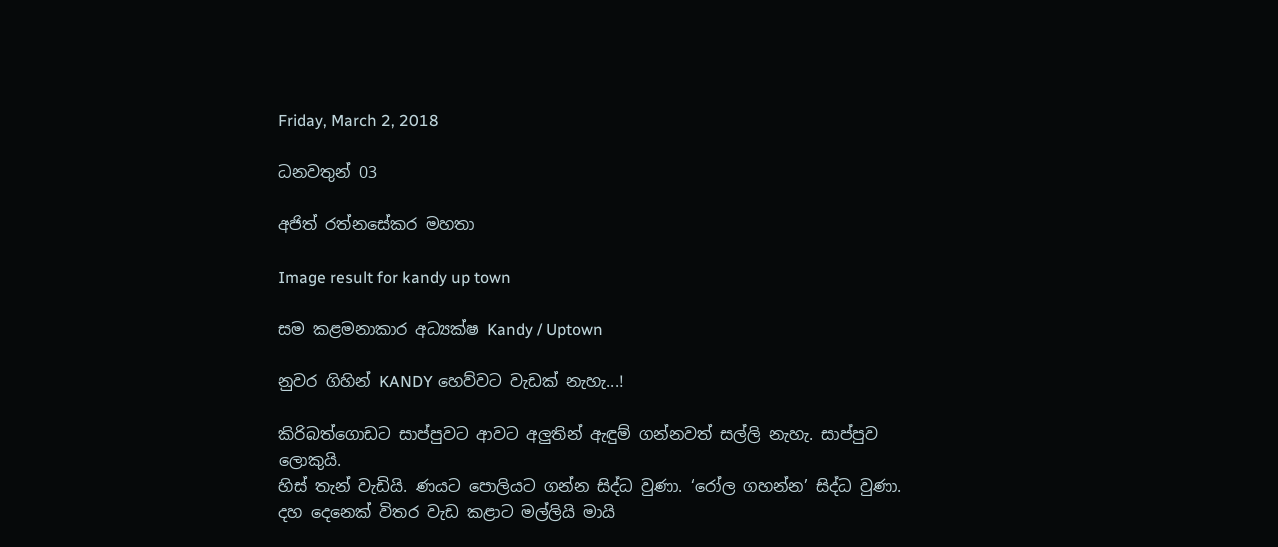Friday, March 2, 2018

ධනවතුන් 03

අජිත් රත්නසේකර මහතා

Image result for kandy up town

සම කළමනාකාර අධ්‍යක්ෂ Kandy / Uptown

නුවර ගිහින් KANDY හෙව්වට වැඩක් නැහැ...!

කිරිබත්ගොඩට සාප්පුවට ආවට අලුතින් ඇඳුම් ගන්නවත් සල්ලි නැහැ. සාප්පුව ලොකුයි.
හිස් තැන් වැඩියි. ණයට පොලියට ගන්න සිද්ධ වුණා. ‘රෝල ගහන්න’ සිද්ධ වුණා.
දහ දෙනෙක් විතර වැඩ කළාට මල්ලියි මායි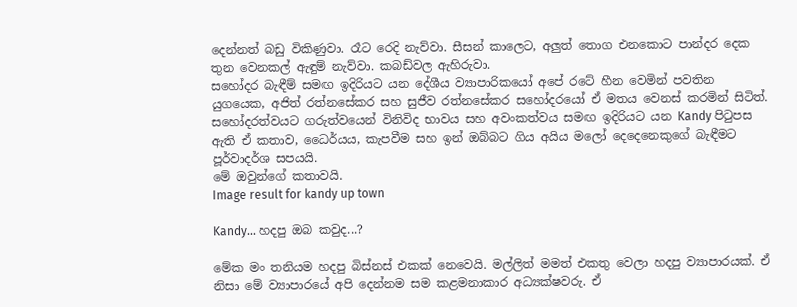දෙන්නත් බඩු විකිණුවා. රෑට රෙදි නැව්වා. සීසන් කාලෙට, අලුත් තොග එනකොට පාන්දර දෙක තුන වෙනකල් ඇඳුම් නැව්වා. කබඩ්වල ඇහිරුවා.
සහෝදර බැඳීම් සමඟ ඉදිරියට යන දේශීය ව්‍යාපාරිකයෝ අපේ රටේ හීන වෙමින් පවතින යුගයෙක, අජිත් රත්නසේකර සහ සුජීව රත්නසේකර සහෝදරයෝ ඒ මතය වෙනස් කරමින් සිටිත්.
සහෝදරත්වයට ගරුත්වයෙන් විනිවිද භාවය සහ අවංකත්වය සමඟ ඉදිරියට යන Kandy පිටුපස ඇති ඒ කතාව, ධෛර්යය, කැපවීම සහ ඉන් ඔබ්බට ගිය අයිය ම‍ලෝ දෙදෙනෙකුගේ බැඳීමට පූර්වාදර්ශ සපයයි.
මේ ඔවුන්ගේ කතාවයි.
Image result for kandy up town

Kandy... හදපු ඔබ කවුද...?

මේක මං තනියම හදපු බිස්නස් එකක් නෙවෙයි. මල්ලිත් මමත් එකතු වෙලා හදපු ව්‍යාපාරයක්. ඒ නිසා මේ ව්‍යාපාරයේ අපි දෙන්නම සම කළමනාකාර අධ්‍යක්ෂවරු. ඒ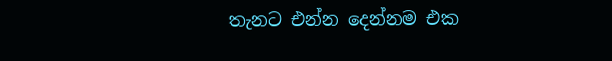තැනට එන්න දෙන්නම එක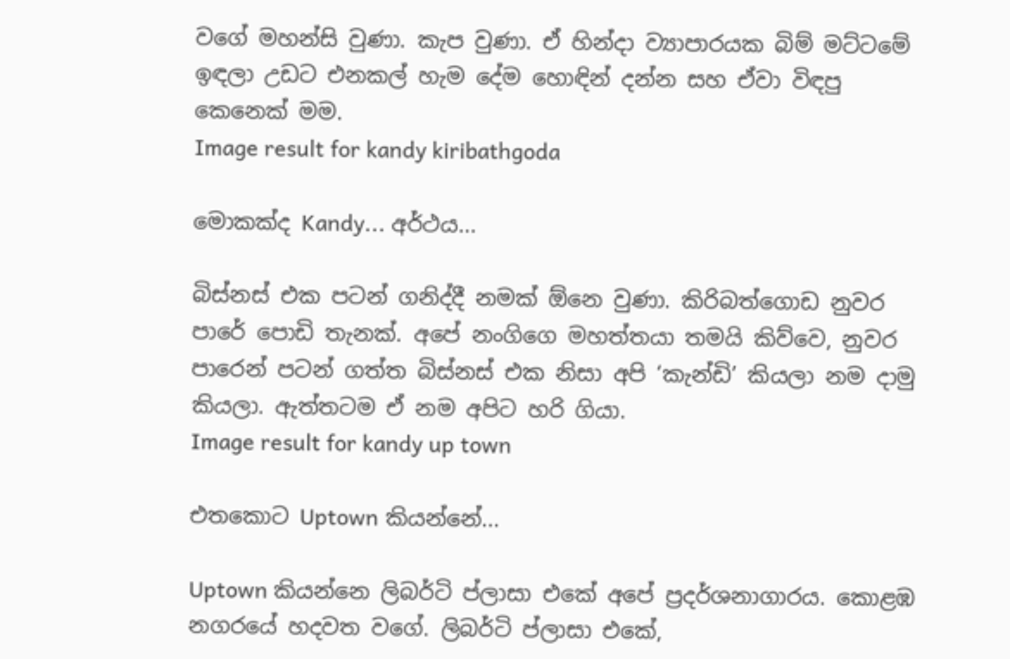වගේ මහන්සි වුණා. කැප වුණා. ඒ හින්දා ව්‍යාපාරයක බිම් මට්ටමේ ඉඳලා උඩට එනකල් හැම දේම හොඳින් දන්න සහ ඒවා විඳපු කෙනෙක් මම.
Image result for kandy kiribathgoda

මොකක්ද Kandy... අර්ථය...

බිස්නස් එක පටන් ගනිද්දී නමක් ඕනෙ වුණා. කිරිබත්ගොඩ නුවර පාරේ පොඩි තැනක්. අපේ නංගිගෙ මහත්තයා තමයි කිව්වෙ, නුවර පාරෙන් පටන් ගත්ත බිස්නස් එක නිසා අපි ‘කැන්ඩි’ කියලා නම දාමු කියලා. ඇත්තටම ඒ නම අපිට හරි ගියා.
Image result for kandy up town

එතකොට Uptown කියන්නේ...

Uptown කියන්නෙ ලිබර්ටි ප්ලාසා‍ එකේ අපේ ප්‍රදර්ශනාගාරය. කොළඹ නගරයේ හදවත වගේ. ලිබර්ටි ප්ලාසා එකේ,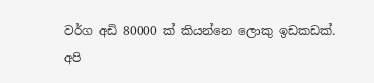වර්ග අඩි 80000 ක් කියන්නෙ ලොකු ඉඩකඩක්. අපි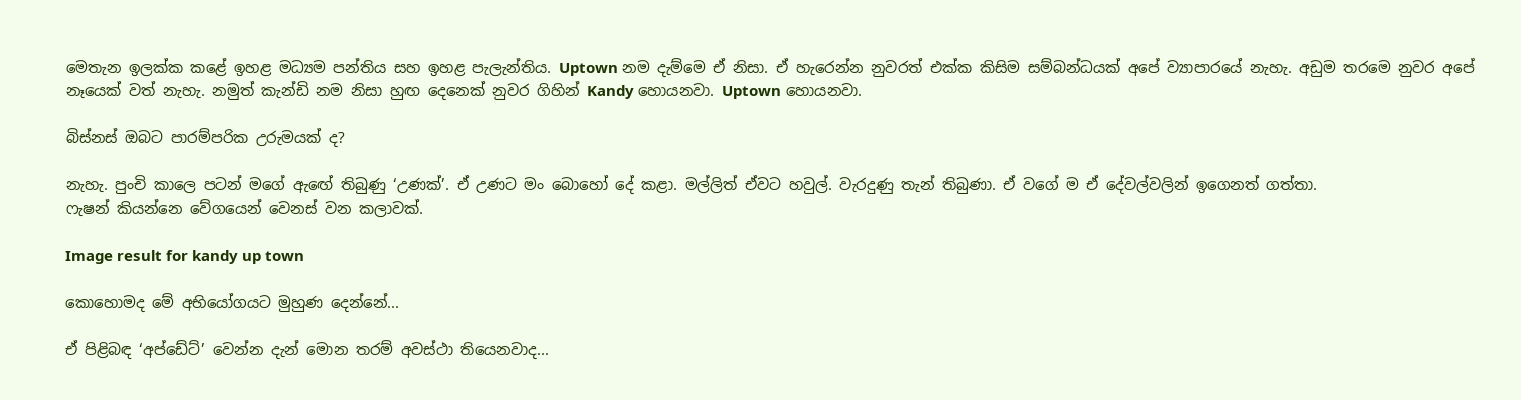මෙතැන ඉලක්ක කළේ ඉහළ මධ්‍යම පන්තිය සහ ඉහළ පැලැන්තිය. Uptown නම දැම්මෙ ඒ නිසා. ඒ හැරෙන්න නුවරත් එක්ක කිසිම සම්බන්ධයක් අපේ ව්‍යාපාරයේ නැහැ. අඩුම තරමෙ නුවර අපේ නෑයෙක් වත් නැහැ. නමුත් කැන්ඩි නම නිසා හුඟ දෙනෙක් නුවර ගිහින් Kandy හොයනවා. Uptown හොයනවා.

බිස්නස් ඔබට පාරම්පරික උරුමයක් ද?

නැහැ. පුංචි කාලෙ පටන් මගේ ඇ‍ඟේ තිබුණු ‘උණක්’. ඒ උණට මං බොහෝ දේ කළා. මල්ලිත් ඒවට හවුල්. වැරදුණු තැන් තිබුණා. ඒ වගේ ම ඒ දේවල්වලින් ඉගෙනත් ගත්තා.
ෆැෂන් කියන්නෙ වේගයෙන් වෙනස් වන කලාවක්.

Image result for kandy up town

කොහොමද මේ අභියෝගයට මුහුණ දෙන්නේ...

ඒ පිළිබඳ ‘අප්ඩේට්’ වෙන්න දැන් මොන තරම් අවස්ථා තියෙනවාද...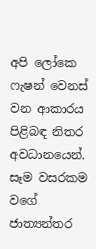අපි ලෝකෙ ෆැෂන් වෙනස් වන ආකාරය පිළිබඳ නිතර අවධානයෙන්. සෑම වසරකම වගේ ජාත්‍යන්තර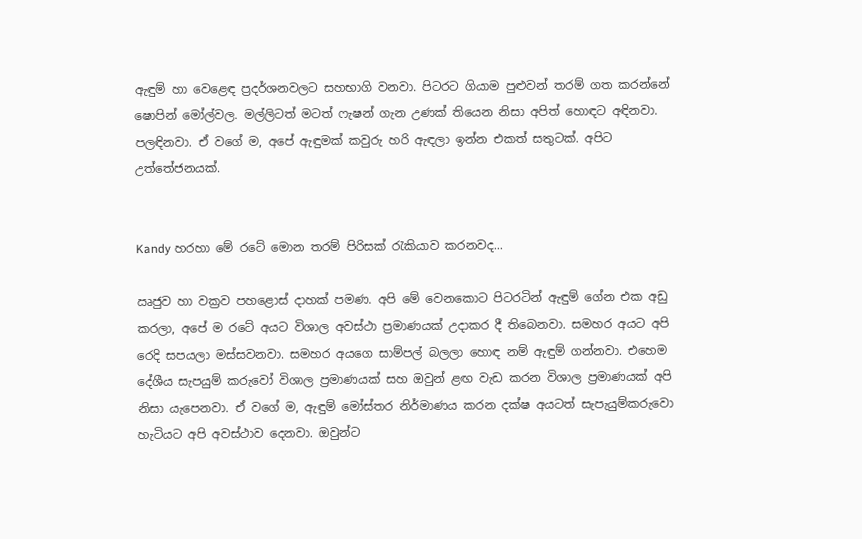ඇඳුම් හා වෙළෙඳ‍ ප්‍රදර්ශනවලට සහභාගි වනවා. පිටරට ගියාම පුළුවන් තරම් ගත කරන්නේ ෂොපින් මෝල්වල. මල්ලිටත් මටත් ෆැෂන් ගැන උණක් තියෙන නිසා අපිත් හොඳට අඳිනවා. පලඳිනවා. ඒ වගේ ම, අපේ ඇඳුමක් කවුරු හරි ඇඳලා ඉන්න එකත් සතුටක්. අපිට උත්තේජනයක්.


Kandy හරහා මේ රටේ මොන තරම් පිරිසක් රැකියාව කරනවද...

ඍජුව හා වක්‍රව පහළොස් දාහක් පමණ. අපි මේ වෙනකොට පිටරටින් ඇඳුම් ගේන එක අඩු කරලා, අපේ ම රටේ අයට විශාල අවස්ථා ප්‍රමාණයක් උදාකර දී තිබෙනවා. සමහර අයට අපි රෙදි සපයලා මස්සවනවා. සමහර අයගෙ සාම්පල් ‍බලලා හොඳ නම් ඇඳුම් ගන්නවා. එහෙම දේශීය සැපයුම් කරුවෝ විශාල ප්‍රමාණයක් සහ ඔවුන් ළඟ වැඩ කරන විශාල ප්‍රමාණයක් අපි නිසා යැපෙනවා. ඒ වගේ ම, ඇඳුම් මෝස්තර නිර්මාණය කරන දක්ෂ අයටත් සැපැයුම්කරුවො හැටියට අපි අවස්ථාව දෙනවා. ඔවුන්ට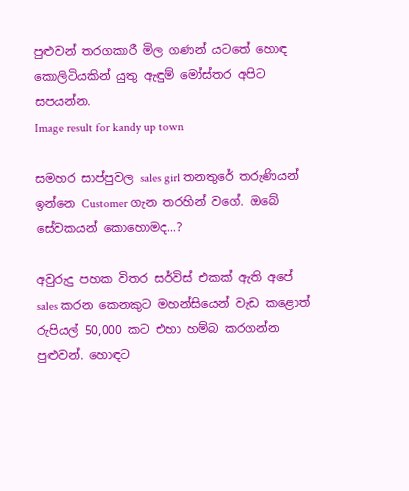පුළුවන් තරගකාරී මිල ගණන් යටතේ හොඳ කොලිටියකින් යුතු ඇඳුම් මෝස්තර අපිට සපයන්න.
Image result for kandy up town

සමහර සාප්පුවල sales girl තනතුරේ තරුණියන් ඉන්නෙ Customer ගැන තරහින් වගේ. ඔබේ සේවකයන් කොහොමද...?

අවුරුදු පහක විතර සර්විස් එකක් ඇති අපේ sales කරන කෙනකුට මහන්සියෙන් වැඩ කළොත් රුපියල් 50,000 කට එහා හම්බ කරගන්න පුළුවන්. හොඳට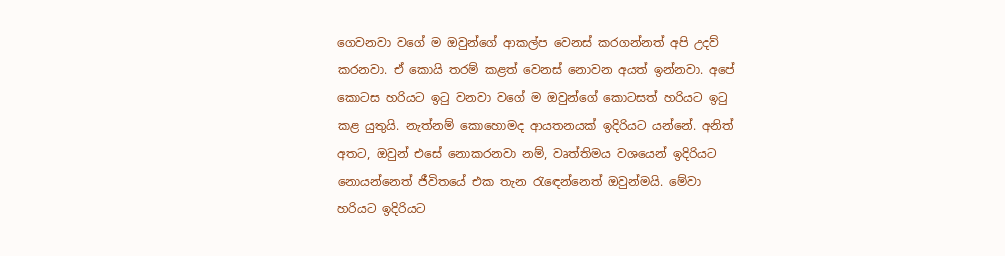ගෙවනවා වගේ ම ඔවුන්ගේ ආකල්ප වෙනස් කරගන්නත් අපි උදව් කරනවා. ඒ කොයි තරම් කළත් වෙනස් නොවන අයත් ඉන්නවා. අපේ කොටස හරියට ඉටු වනවා වගේ ම ඔවුන්ගේ කොටසත් හරියට ඉටු කළ යුතුයි. නැත්නම් කොහොමද ආයතනයක් ඉදිරියට යන්නේ. අනිත් අතට, ඔවුන් එසේ නොකරනවා නම්, වෘත්තිමය වශයෙන් ඉදිරියට නොයන්නෙත් ජීවිතයේ එක තැන රැඳෙන්නෙත් ඔවුන්මයි. මේවා හරියට ඉදිරියට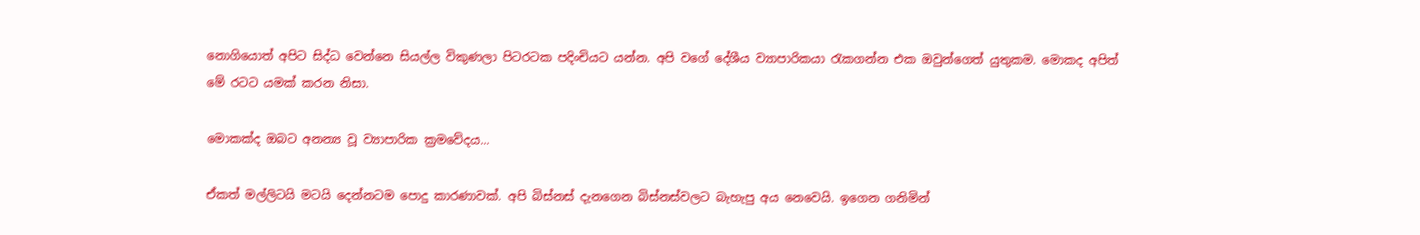නොගියොත් අපිට සිද්ධ වෙන්නෙ සියල්ල විකුණලා පිටරටක පදිංචියට යන්න. අපි වගේ දේශීය ව්‍යාපාරිකයා රැකගන්න එක ඔවුන්ගෙත් යුතුකම. මොකද අපිත් මේ රටට යමක් කරන නිසා.

මොකක්ද ඔබට අනන්‍ය වූ ව්‍යාපාරික ක්‍රමවේදය...

ඒකත් මල්ලිටයි මටයි දෙන්නටම පොදු කාරණාවක්. අපි බිස්නස් දැනගෙන බිස්නස්වලට බැහැපු අය නෙවෙයි. ඉගෙන ගනිමින්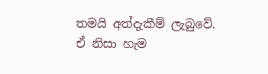තමයි අත්දැකීම් ලැබුවේ. ඒ නිසා හැම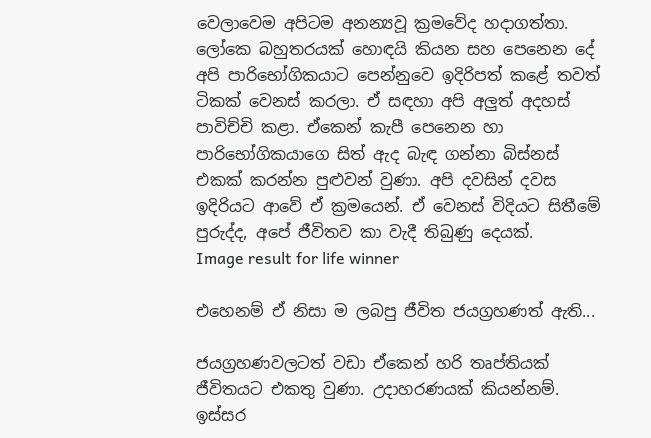වෙලාවෙම අපිටම අනන්‍යවූ ක්‍රමවේද හදාගත්තා. ලෝකෙ බහුතරයක් හොඳයි කියන සහ පෙනෙන දේ අපි පාරිභෝගිකයාට පෙන්නුවෙ ඉදිරිපත් කළේ තවත් ටිකක් වෙනස් කරලා. ඒ සඳහා අපි අලුත් අදහස් පාවිච්චි කළා. ඒකෙන් කැපී පෙනෙන හා පාරිභෝගිකයාගෙ සිත් ඇද බැඳ ගන්නා බිස්නස් එකක් කරන්න පුළුවන් වුණා. අපි දවසින් දවස ඉදිරියට ආවේ ඒ ක්‍රමයෙන්. ඒ වෙනස් විදියට සිතීමේ පුරුද්ද, අපේ ජීවිතව කා වැදී තිබුණු දෙයක්.
Image result for life winner

එහෙනම් ඒ නිසා ම ලබපු ජීවිත ජයග්‍රහණත් ඇති...

ජයග්‍රහණවලටත් වඩා ඒකෙන් හරි තෘප්තියක් ජීවිතයට එකතු වුණා. උදාහරණයක් කියන්නම්. ඉස්සර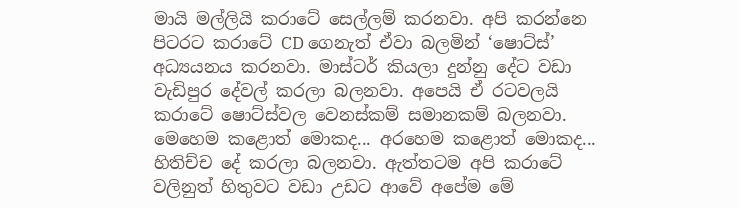මායි මල්ලියි කරාටේ සෙල්ලම් කරනවා. අපි කරන්නෙ පිටරට කරාටේ CD ගෙනැත් ඒවා බලමින් ‘ෂොට්ස්’ අධ්‍යයනය කරනවා. මාස්ටර් කියලා දුන්නු දේට වඩා වැඩිපුර දේවල් කරලා බලනවා. අපෙයි ඒ රටවලයි කරාටේ ෂොට්ස්වල වෙනස්කම් සමානකම් බලනවා. මෙහෙම කළොත් මොකද... අරහෙම කළොත් මොකද... හිතිච්ච දේ කරලා බලනවා. ඇත්තටම අපි කරාටේ වලිනුත් හිතුවට වඩා උඩට ආවේ අපේම මේ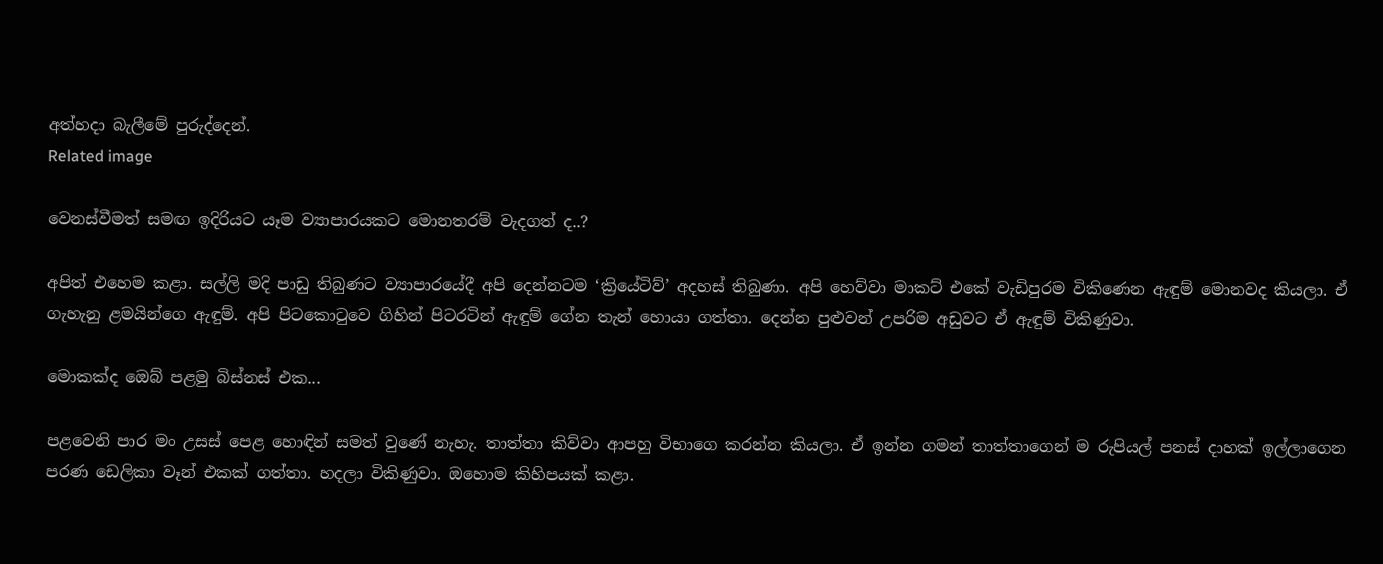අත්හදා බැලීමේ පුරුද්දෙන්.
Related image

වෙනස්වීමත් සමඟ ඉදිරියට යෑම ව්‍යාපාරයකට මොනතරම් වැදගත් ද..?

අපිත් එහෙම කළා. සල්ලි මදි පාඩු තිබුණට ව්‍යාපාරයේදී අපි දෙන්නටම ‘ක්‍රියේටිව්’ අදහස් තිබුණා. අපි හෙව්වා මාකට් එකේ වැඩිපුරම විකිණෙන ඇඳුම් මොනවද කියලා. ඒ ගැහැනු ළමයින්ගෙ ඇඳුම්. අපි පිටකොටුවෙ ගිහින් පිටරටින් ඇඳුම් ගේන තැන් හොයා ගත්තා. දෙන්න පුළුවන් උපරිම අඩුවට ඒ ඇඳුම් විකිණුවා.

මොකක්ද ඔ‍ෙබ් පළමු බිස්නස් එක...

පළවෙනි පාර මං ‍‍උසස් පෙළ හොඳින් සමත් වුණේ නැහැ. තාත්තා කිව්වා ආපහු විභාගෙ කරන්න කියලා. ඒ ඉන්න ගමන් තාත්තාගෙන් ම රුපියල් පනස් දාහක් ඉල්ලාගෙන පරණ ඩෙලිකා වෑන් එකක් ගත්තා. හදලා විකිණුවා. ඔහොම කිහිපයක් කළා.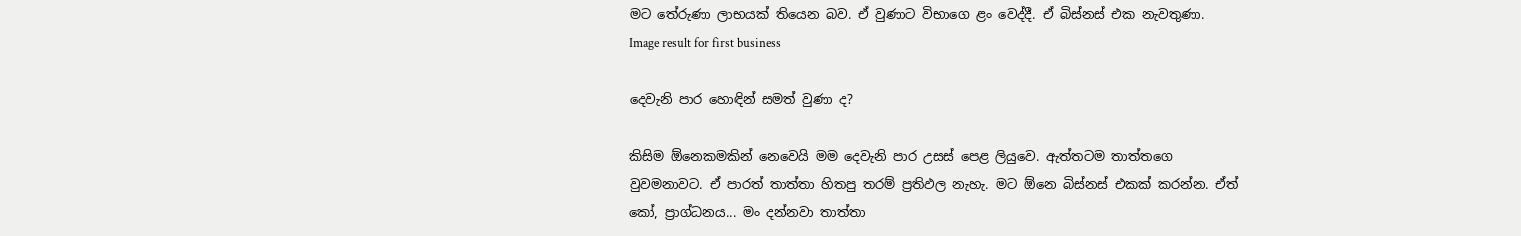මට තේරුණා ලාභයක් තියෙන බව. ඒ වුණාට විභාගෙ ළං වෙද්දී. ඒ බිස්නස් එක නැවතුණා.
Image result for first business

දෙවැනි පාර හොඳින් සමත් වුණා ද?

කිසිම ‍ඕනෙකමකින් නෙවෙයි මම දෙවැනි පාර උසස් පෙළ ලියුවෙ. ඇත්තටම තාත්තගෙ වුවමනාවට. ඒ පාරත් තාත්තා හිතපු තරම් ප්‍රතිඵල නැහැ. මට ඕනෙ බිස්නස් එකක් කරන්න. ඒත් කෝ, ප්‍රාග්ධනය... මං දන්නවා තාත්තා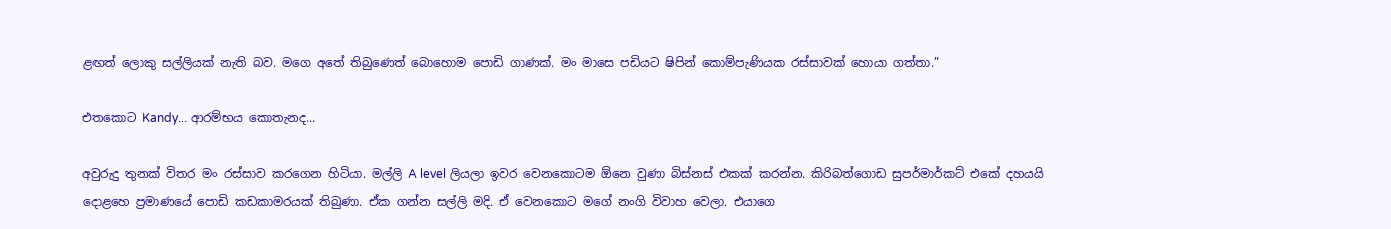ළඟත් ලොකු සල්ලියක් නැති බව. මගෙ අතේ තිබුණෙත් බොහොම පොඩි ගාණක්. මං මාසෙ පඩියට ෂිපින් කොම්පැණියක රස්සාවක් හොයා ගත්තා.”

එතකොට Kandy... ආරම්භය කොතැනද...

අවුරුදු තුනක් විතර මං රස්සාව කරගෙන හිටියා. මල්ලි A level ලියලා ඉවර වෙනකොටම ඕනෙ වුණා බිස්නස් එකක් කරන්න. කිරිබත්ගොඩ සුපර්මාර්කට් එකේ දහයයි දොළහෙ ප්‍රමාණයේ පොඩි කඩකාමරයක් තිබුණා. ඒක ගන්න සල්ලි මදි. ඒ වෙනකොට මගේ නංගි විවාහ වෙලා. එයාගෙ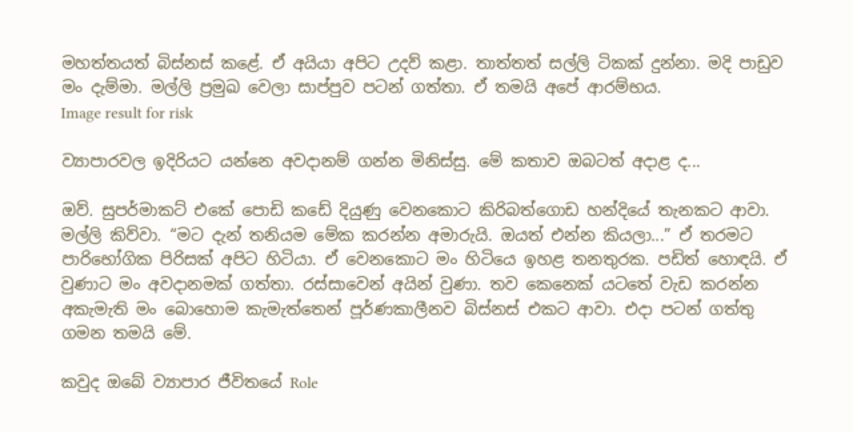මහත්තයත් බිස්නස් කළේ. ඒ අයියා අපිට උදව් කළා. තාත්තත් සල්ලි ටිකක් දුන්නා. මදි පාඩුව මං දැම්මා. මල්ලි ප්‍රමුඛ වෙලා සාප්පුව පටන් ගත්තා. ඒ තමයි අපේ ආරම්භය.
Image result for risk

ව්‍යාපාරවල ඉදිරියට යන්නෙ අවදානම් ගන්න මිනිස්සු. මේ කතාව ඔබටත් අදාළ ද...

ඔව්. සුපර්මාකට් එකේ පොඩි කඩේ දියුණු වෙනකොට කිරිබත්ගොඩ හන්දියේ තැනකට ආවා. මල්ලි කිව්වා. “මට දැන් තනියම මේක කරන්න අමාරුයි. ඔයත් එන්න කියලා...” ඒ තරමට පාරිභෝගික පිරිසක් අපිට හිටියා. ඒ වෙනකොට මං හිටියෙ ඉහළ තනතුරක. පඩිත් හොඳයි. ඒ වුණාට මං අවදානමක් ගත්තා. රස්සාවෙන් අයින් වුණා. තව කෙනෙක් යටතේ වැඩ කරන්න අකැමැති මං බොහොම කැමැත්තෙන් පූර්ණකාලීනව බිස්නස් එකට ආවා. එදා පටන් ගත්තු ගමන තමයි මේ.

කවුද ඔබේ ව්‍යාපාර ජීවිතයේ Role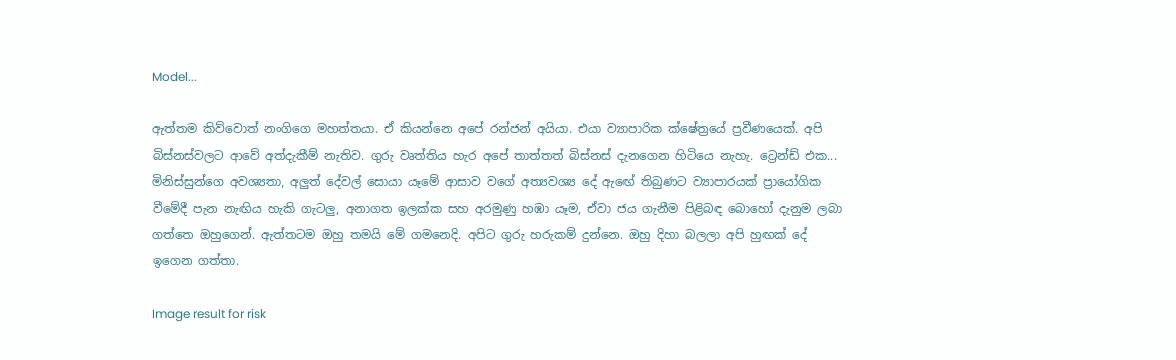Model...

ඇත්තම කිව්වොත් නංගිගෙ මහත්තයා‍. ඒ කියන්නෙ අපේ රන්ජන් අයියා. එයා ව්‍යාපාරික ක්ෂේත්‍රයේ ප්‍රවීණයෙක්. අපි බිස්නස්වලට ආවේ අත්දැකීම් නැතිව. ගුරු වෘත්තිය හැර අපේ තාත්තත් බිස්නස් දැනගෙන හිටියෙ නැහැ. ට්‍රෙන්ඩ් එක... මිනිස්සුන්ගෙ අවශ්‍යතා, අලුත් දේවල් සොයා යෑමේ ආසාව වගේ අත්‍යවශ්‍ය දේ ඇ‍ඟේ තිබුණට ව්‍යාපාරයක් ‍ප්‍රායෝගික වීමේදී පැන නැඟිය හැකි ගැටලු, අනාගත ඉලක්ක සහ අරමුණු හඹා යෑම, ඒවා ජය ගැනීම පිළිබඳ බොහෝ දැනුම ලබා ගත්තෙ ඔහුගෙන්. ඇත්තටම ඔහු තමයි මේ ගමනෙදි. අපිට ගුරු හරුකම් දුන්නෙ. ඔහු දිහා බලලා අපි හුඟක් දේ ඉගෙන ගත්තා.

Image result for risk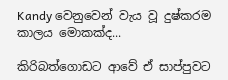Kandy වෙනුවෙන් වැය වූ දුෂ්කරම කාලය මොකක්ද...

කිරිබත්ගොඩට ආවේ ඒ සාප්පුවට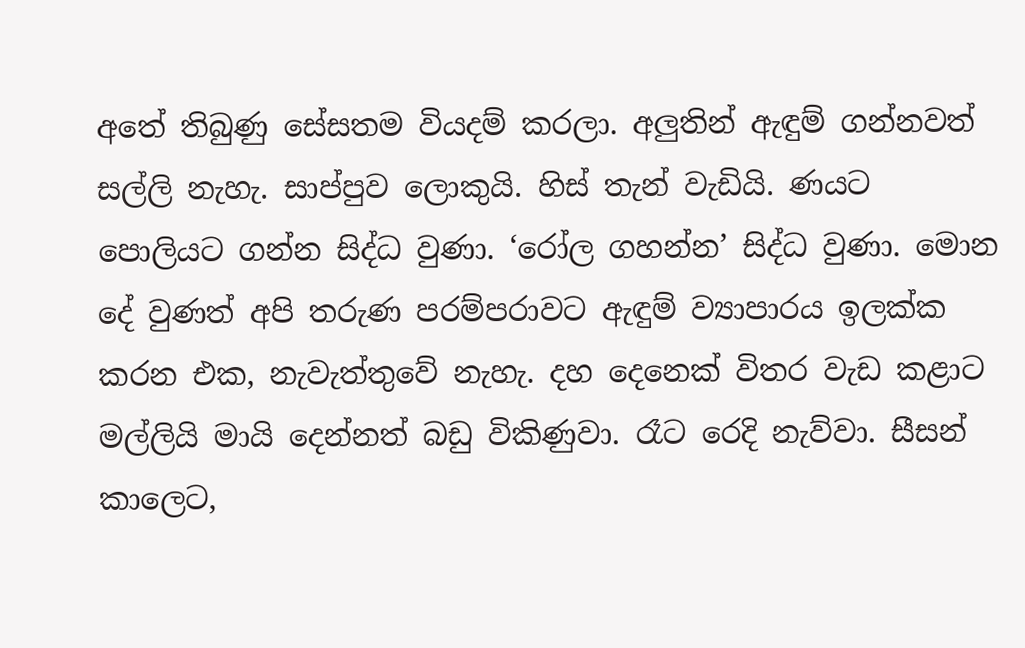අතේ තිබුණු සේසතම වියදම් කරලා. අලුතින් ඇඳුම් ගන්නවත් සල්ලි නැහැ. සාප්පුව ලොකුයි. හිස් තැන් වැඩියි. ණයට පොලියට ගන්න සිද්ධ වුණා. ‘රෝල ගහන්න’ සිද්ධ වුණා. මොන දේ වුණත් අපි තරුණ පරම්පරාවට ඇඳුම් ව්‍යාපාරය ඉලක්ක කරන එක, නැවැත්තුවේ නැහැ. දහ දෙනෙක් විතර වැඩ කළාට මල්ලියි මායි දෙන්නත් බඩු විකිණුවා. රෑට රෙදි නැව්වා. සීසන් කාලෙට,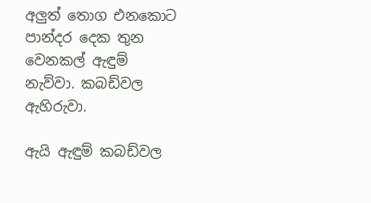අලුත් තොග එනකොට පාන්දර දෙක තුන වෙනකල් ඇඳුම් නැව්වා. කබඩ්වල ඇහිරුවා.

ඇයි ඇඳුම් කබඩ්වල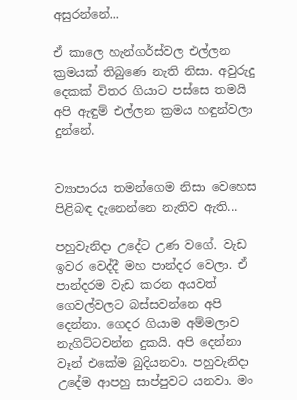අසුරන්නේ...

ඒ කාලෙ හැන්ගර්ස්වල එල්ලන ක්‍රමයක් තිබුණෙ නැති නිසා. අවුරුදු දෙකක් විතර ගියාට පස්සෙ තමයි අපි ඇඳුම් එල්ලන ක්‍රමය හඳුන්වලා දුන්නේ.


ව්‍යාපාරය තමන්ගෙම නිසා වෙහෙස පිළිබඳ දැනෙන්නෙ නැතිව ඇති...

පහුවැනිදා උදේට උණ වගේ. වැඩ ඉවර වෙද්දී මහ පාන්දර වෙලා. ඒ පාන්දරම වැඩ කරන අයවත් ගෙවල්වලට බස්සවන්නෙ අපි දෙන්නා. ගෙදර ගියාම අම්මලාව නැගිට්ටවන්න දුකයි. අපි දෙන්නා වෑන් එකේම බුදියනවා. පහුවැනිදා උදේම ආපහු සාප්පුවට යනවා. මං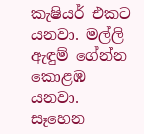කැෂියර් එකට යනවා. මල්ලි ඇඳුම් ගේන්න කොළඹ යනවා. සෑහෙන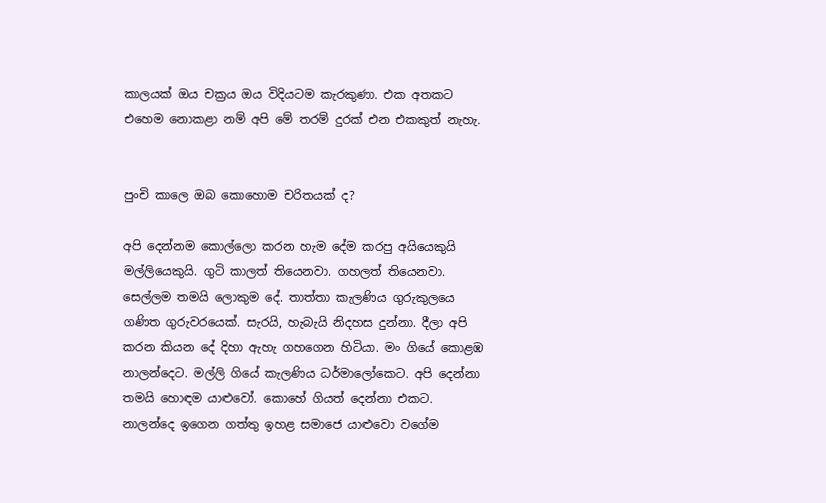කාලයක් ඔය චක්‍රය ඔය විදියටම කැරකුණා. එක අතකට එහෙම නොකළා නම් අපි මේ තරම් දුරක් එන එකකුත් නැහැ.


පුංචි කාලෙ ඔබ කොහොම චරිතයක් ද?

අපි දෙන්නම කොල්ලො කරන හැම දේම කරපු අයියෙකුයි මල්ලියෙකුයි. ගුටි කාලත් තියෙනවා. ගහලත් තියෙනවා. සෙල්ලම තමයි ලොකුම දේ. තාත්තා කැලණිය ගුරුකුලයෙ ගණිත ගුරුවරයෙක්. සැරයි, හැබැයි නිදහස දුන්නා. දීලා අපි කරන කියන දේ දිහා ඇහැ ගහගෙන හිටියා. මං ගියේ කොළඹ නාලන්දෙට. මල්ලි ගියේ කැලණිය ධර්මාලෝකෙට. අපි දෙන්නා තමයි හොඳම යාළුවෝ. කොහේ ගියත් දෙන්නා එකට. නාලන්දෙ ඉගෙන ගත්තු ඉහළ සමාජෙ යාළුවො වගේම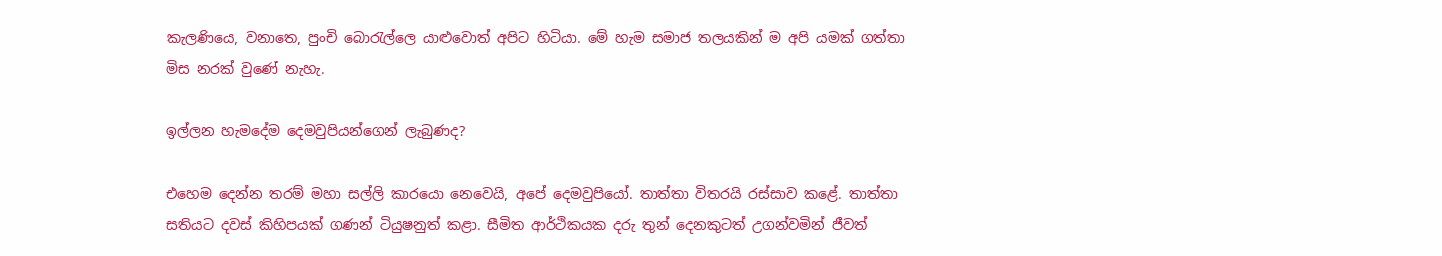කැලණියෙ, වනාතෙ, පුංචි බොරැල්ලෙ යාළුවොත් අපිට හිටියා. මේ හැම සමාජ තල‍යකින් ම අපි යමක් ගත්තා මිස නරක් වුණේ නැහැ.

ඉල්ලන හැමදේම දෙමවුපියන්ගෙන් ලැබුණද?

එහෙම දෙන්න තරම් මහා සල්ලි කාරයො නෙවෙයි, අපේ දෙමවුපියෝ. තාත්තා විතරයි රස්සාව කළේ. තාත්තා සතියට දවස් කිහිපයක් ගණන් ටියුෂනුත් කළා. සීමිත ආර්ථිකයක දරු තුන් දෙනකුටත් උගන්වමින් ජීවත්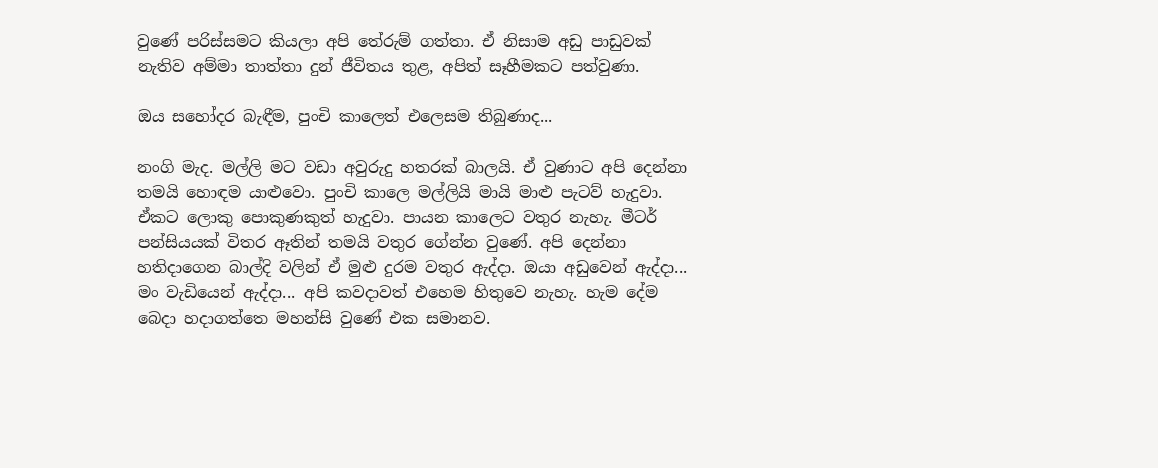වුණේ පරිස්සමට කියලා අපි තේරුම් ගත්තා. ඒ නිසාම අඩු පාඩුවක් නැතිව අම්මා තාත්තා දුන් ජීවිතය තුළ, අපිත් සෑහීමකට පත්වුණා.

ඔය සහෝදර බැඳීම, පුංචි කාලෙත් එලෙසම තිබුණාද...

නංගි මැද. මල්ලි මට වඩා අවුරුදු හතරක් බාලයි. ඒ වුණාට අපි දෙන්නා තමයි හොඳම යාළුවො. පුංචි කාලෙ මල්ලියි මායි මාළු පැටව් හැදුවා. ඒකට ලොකු පොකුණකුත් හැදුවා‍. පායන කාලෙට වතුර නැහැ. මීටර් පන්සියයක් විතර ඈතින් තමයි වතුර ගේන්න වුණේ. අපි දෙන්නා හතිදාගෙන බාල්දි වලින් ඒ මුළු දුරම වතුර ඇද්දා. ඔයා අඩුවෙන් ඇද්දා... මං වැඩියෙන් ඇද්දා... අපි කවදාවත් එහෙම හිතුවෙ නැහැ. හැම දේම බෙදා හදාගත්තෙ මහන්සි වුණේ එක සමානව.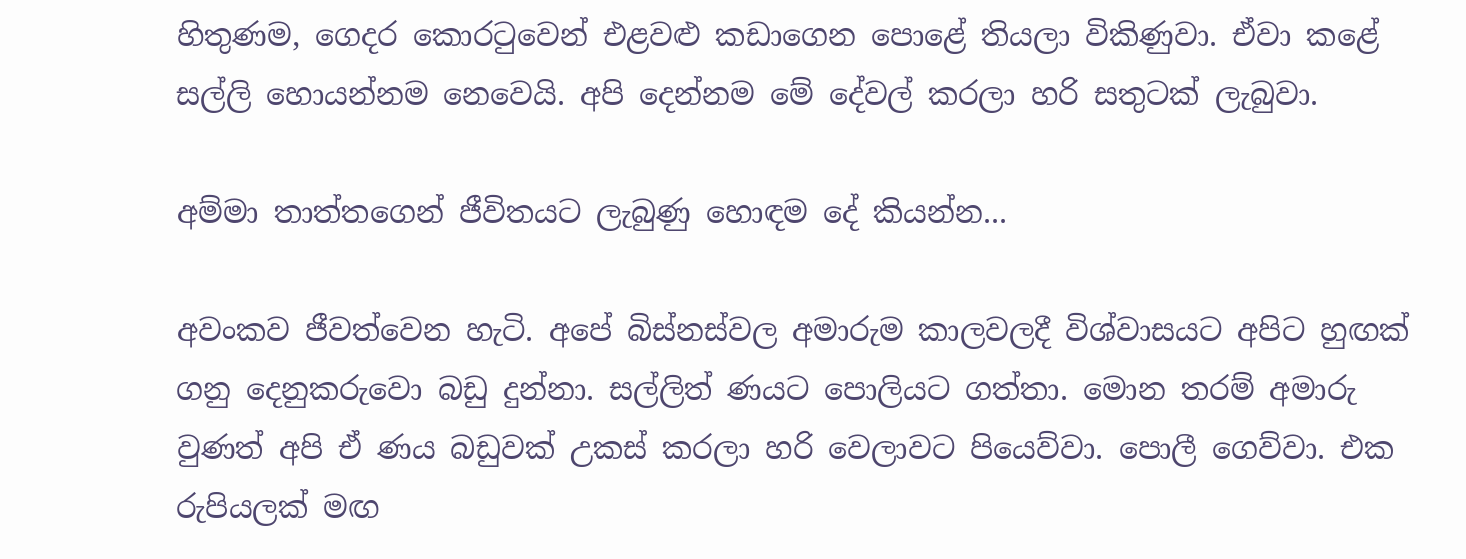හිතුණම, ගෙදර කොරටුවෙන් එළවළු කඩාගෙන පොළේ තියලා විකිණුවා. ඒවා කළේ සල්ලි හොයන්නම නෙවෙයි. අපි දෙන්නම මේ දේවල් කරලා හරි සතුටක් ලැබුවා.

අම්මා තාත්තගෙන් ජීවිතයට ලැබුණු හොඳම දේ කියන්න...

අවංකව ජීවත්වෙන හැටි. අපේ බිස්නස්වල අමාරුම කාලවලදී විශ්වාසයට අපිට හුඟක් ගනු දෙනුකරුවො බඩු දුන්නා. සල්ලිත් ණයට පොලියට ගත්තා. මොන තරම් අමාරු වුණත් අපි ඒ ණය බඩුවක් උකස් කරලා හරි වෙලාවට පියෙව්වා. පොලී ගෙව්වා. එක රුපියලක් මඟ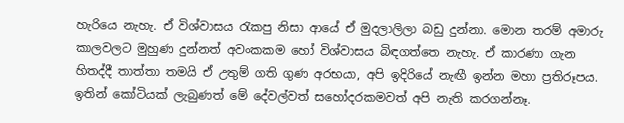හැරියෙ නැහැ. ඒ විශ්වාසය රැකපු නිසා ආයේ ඒ මුදලාලිලා බඩු දුන්නා. මොන තරම් අමාරු කාලවලට මුහුණ දුන්නත් අවංකකම හෝ විශ්වාසය බිඳගත්තෙ නැහැ. ඒ කාරණා ගැන හිතද්දී තාත්තා තමයි ඒ උතුම් ගති ගුණ අරභයා, අපි ඉදිරියේ නැඟී ඉන්න මහා ප්‍රතිරූපය. ඉතින් කෝටියක් ලැබුණත් මේ දේවල්වත් සහෝදරකමවත් අපි නැති කරගන්නෑ.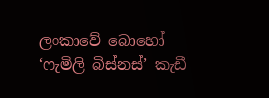ලංකාවේ බොහෝ ‘ෆැමිලි බිස්නස්’ කැඩී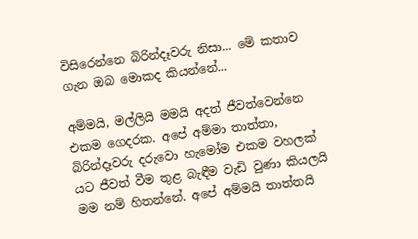විසිරෙන්නෙ බිරින්දෑවරු නිසා... මේ කතාව ගැන ඔබ මොකද කියන්නේ...

අම්මයි, මල්ලියි මමයි අදත් ජීවත්වෙන්නෙ එකම ගෙදරක. අපේ අම්මා තාත්තා, බිරින්දෑවරු දරුවො හැමෝම එකම වහලක් යට ජීවත් වීම තුළ බැඳීම වැඩි වුණා කියලයි මම නම් හිතන්නේ. අපේ අම්මයි තාත්තයි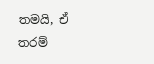තමයි, ඒ තරම්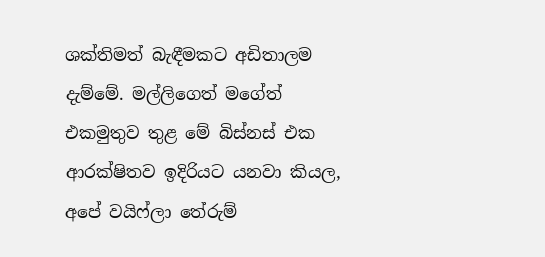ශක්තිමත් බැඳීමකට අඩිතාලම දැම්මේ. මල්ලිගෙත් මගේත් එකමුතුව තුළ මේ බිස්නස් එක ආරක්ෂිතව ඉදිරියට යනවා කියල, අපේ වයිෆ්ලා තේරුම්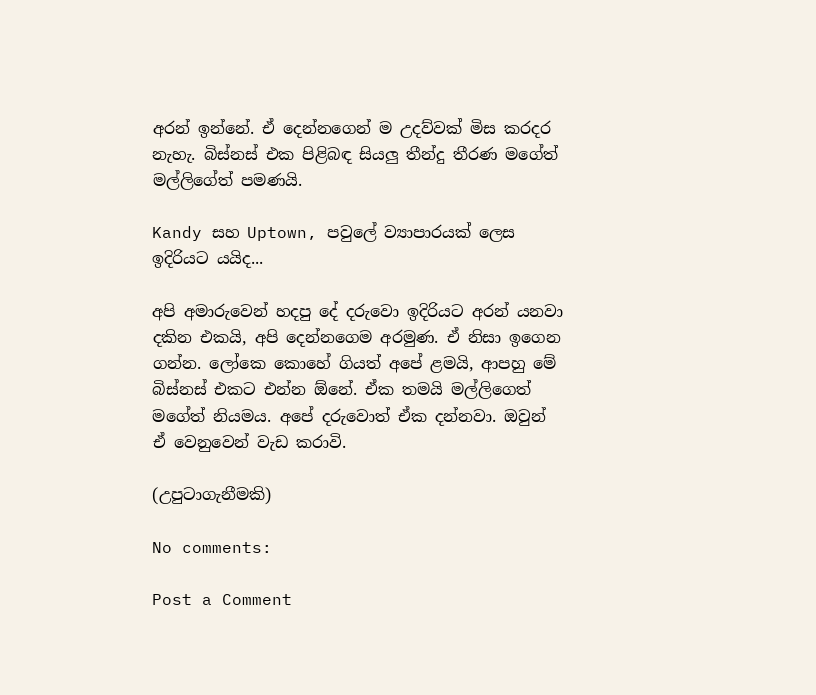අරන් ඉන්නේ. ඒ දෙන්නගෙන් ම උදව්වක් මිස කරදර නැහැ. බිස්නස් එක පිළිබඳ සියලු තීන්දු තීරණ මගේත් මල්ලිගේත් පමණයි.

Kandy සහ Uptown, පවුලේ ව්‍යාපාරයක් ලෙස ඉදිරියට යයිද...

අපි අමාරුවෙන් හදපු දේ දරුවො ඉදිරියට අරන් යනවා දකින එකයි, අපි දෙන්නගෙම අරමුණ. ඒ නිසා ඉගෙන ගන්න. ලෝකෙ කොහේ ගියත් අපේ ළමයි, ආපහු මේ බිස්නස් එකට එන්න ඕනේ. ඒක තමයි මල්ලිගෙත් මගේත් නියමය. අපේ දරුවොත් ඒක දන්නවා. ඔවුන් ඒ වෙනුවෙන් වැඩ කරාවි.

(උපුටාගැනීමකි)

No comments:

Post a Comment